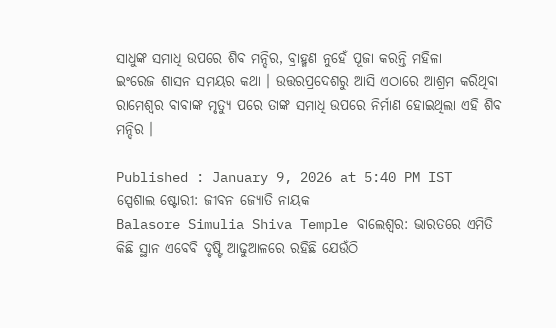ସାଧୁଙ୍କ ସମାଧି ଉପରେ ଶିବ ମନ୍ଦିର, ବ୍ରାହ୍ମଣ ନୁହେଁ ପୂଜା କରନ୍ତି ମହିଳା
ଇଂରେଜ ଶାସନ ସମୟର କଥା । ଉତ୍ତରପ୍ରଦେଶରୁ ଆସି ଏଠାରେ ଆଶ୍ରମ କରିଥିବା ରାମେଶ୍ୱର ବାବାଙ୍କ ମୃତ୍ୟୁ ପରେ ତାଙ୍କ ସମାଧି ଉପରେ ନିର୍ମାଣ ହୋଇଥିଲା ଏହି ଶିବ ମନ୍ଦିର ।

Published : January 9, 2026 at 5:40 PM IST
ସ୍ପେଶାଲ ଷ୍ଟୋରୀ: ଜୀବନ ଜ୍ୟୋତି ନାୟକ
Balasore Simulia Shiva Temple ବାଲେଶ୍ବର: ଭାରତରେ ଏମିତି କିଛି ସ୍ଥାନ ଏବେବି ଦୃଷ୍ଟି ଆଢୁଆଳରେ ରହିଛି ଯେଉଁଠି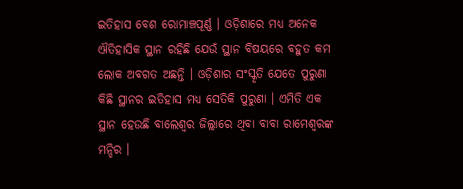ଇତିହାସ ବେଶ ରୋମାଞ୍ଚପୂର୍ଣ୍ଣ । ଓଡ଼ିଶାରେ ମଧ୍ୟ ଅନେକ ଐତିହାସିକ ସ୍ଥାନ ରହିଛି ଯେଉଁ ସ୍ଥାନ ବିଷୟରେ ବହୁତ କମ ଲୋକ ଅବଗତ ଅଛନ୍ତି । ଓଡ଼ିଶାର ସଂସ୍କୃତି ଯେତେ ପୁରୁଣା କିଛି ସ୍ଥାନର ଇତିହାସ ମଧ୍ୟ ସେତିକି ପୁରୁଣା । ଏମିତି ଏକ ସ୍ଥାନ ହେଉଛି ବାଲେଶ୍ୱର ଜିଲ୍ଲାରେ ଥିବା ବାବା ରାମେଶ୍ୱରଙ୍କ ମନ୍ଦିର ।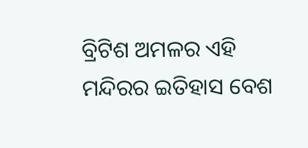ବ୍ରିଟିଶ ଅମଳର ଏହି ମନ୍ଦିରର ଇତିହାସ ବେଶ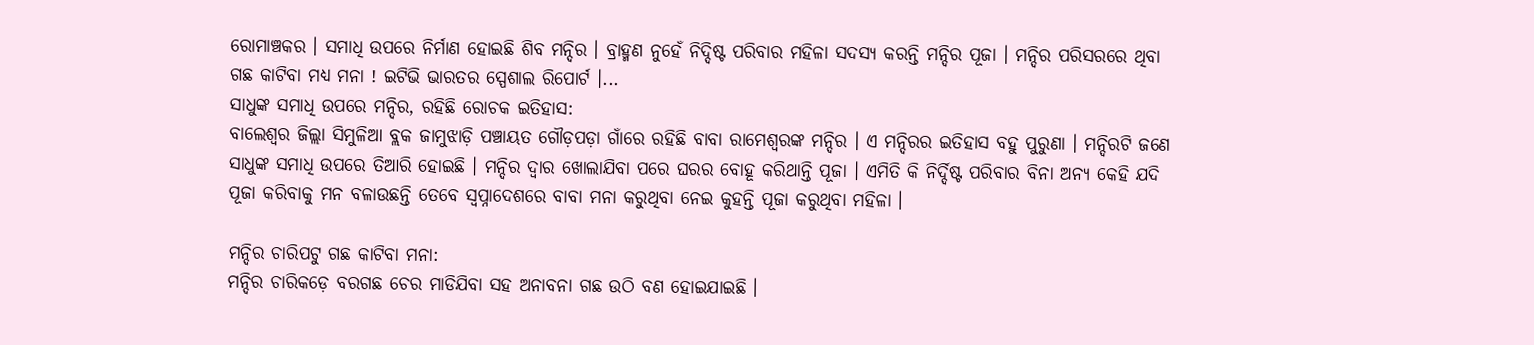ରୋମାଞ୍ଚକର । ସମାଧି ଉପରେ ନିର୍ମାଣ ହୋଇଛି ଶିବ ମନ୍ଦିର । ବ୍ରାହ୍ମଣ ନୁହେଁ ନିଦ୍ଦିଷ୍ଟ ପରିବାର ମହିଳା ସଦସ୍ୟ କରନ୍ତି ମନ୍ଦିର ପୂଜା । ମନ୍ଦିର ପରିସରରେ ଥିବା ଗଛ କାଟିବା ମଧ୍ୟ ମନା ! ଇଟିଭି ଭାରତର ସ୍ପେଶାଲ ରିପୋର୍ଟ ।...
ସାଧୁଙ୍କ ସମାଧି ଉପରେ ମନ୍ଦିର, ରହିଛି ରୋଚକ ଇତିହାସ:
ବାଲେଶ୍ୱର ଜିଲ୍ଲା ସିମୁଳିଆ ବ୍ଲକ ଜାମୁଝାଡ଼ି ପଞ୍ଚାୟତ ଗୌଡ଼ପଡ଼ା ଗାଁରେ ରହିଛି ବାବା ରାମେଶ୍ୱରଙ୍କ ମନ୍ଦିର । ଏ ମନ୍ଦିରର ଇତିହାସ ବହୁ ପୁରୁଣା । ମନ୍ଦିରଟି ଜଣେ ସାଧୁଙ୍କ ସମାଧି ଉପରେ ତିଆରି ହୋଇଛି । ମନ୍ଦିର ଦ୍ୱାର ଖୋଲାଯିବା ପରେ ଘରର ବୋହୂ କରିଥାନ୍ତି ପୂଜା । ଏମିତି କି ନିର୍ଦ୍ଦିଷ୍ଟ ପରିବାର ବିନା ଅନ୍ୟ କେହି ଯଦି ପୂଜା କରିବାକୁ ମନ ବଳାଉଛନ୍ତି ତେବେ ସ୍ୱପ୍ନାଦେଶରେ ବାବା ମନା କରୁଥିବା ନେଇ କୁହନ୍ତି ପୂଜା କରୁଥିବା ମହିଳା ।

ମନ୍ଦିର ଚାରିପଟୁ ଗଛ କାଟିବା ମନା:
ମନ୍ଦିର ଚାରିକଡ଼େ ବରଗଛ ଚେର ମାଡିଯିବା ସହ ଅନାବନା ଗଛ ଉଠି ବଣ ହୋଇଯାଇଛି ।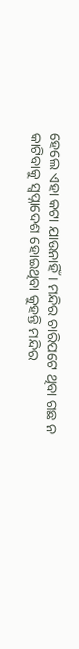ହେଲେ ଏହା କଟା ଯାଉନାହିଁ । ମନ୍ଦିର ଚାରିପଟେ ଥିବା ଗଛ ନ କାଟିବାକୁ ସ୍ବପ୍ନାଦେଶ ହୋଇଥିବା କୁହନ୍ତି ମନ୍ଦିର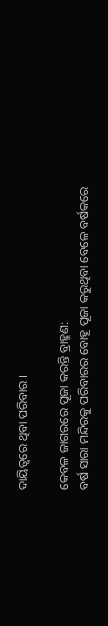ଦାୟିତ୍ବରେ ଥିବା ପରିବାର ।

କେବଳ ଜାଗରରେ ପୂଜା କରନ୍ତି ବ୍ରାହ୍ମଣ:
ବର୍ଷ ସାରା ମନ୍ଦିରକୁ ପରିବାରର ବୋହୂ ପୂଜା କରୁଥିବା ବେଳେ ବର୍ଷକରେ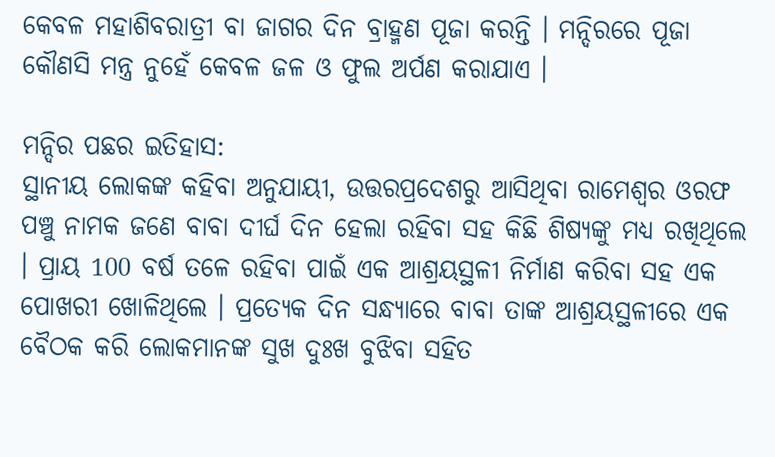କେବଳ ମହାଶିବରାତ୍ରୀ ବା ଜାଗର ଦିନ ବ୍ରାହ୍ମଣ ପୂଜା କରନ୍ତି । ମନ୍ଦିରରେ ପୂଜା କୌଣସି ମନ୍ତ୍ର ନୁହେଁ କେବଳ ଜଳ ଓ ଫୁଲ ଅର୍ପଣ କରାଯାଏ ।

ମନ୍ଦିର ପଛର ଇତିହାସ:
ସ୍ଥାନୀୟ ଲୋକଙ୍କ କହିବା ଅନୁଯାୟୀ, ଉତ୍ତରପ୍ରଦେଶରୁ ଆସିଥିବା ରାମେଶ୍ୱର ଓରଫ ପଞ୍ଚୁ ନାମକ ଜଣେ ବାବା ଦୀର୍ଘ ଦିନ ହେଲା ରହିବା ସହ କିଛି ଶିଷ୍ୟଙ୍କୁ ମଧ୍ୟ ରଖିଥିଲେ । ପ୍ରାୟ 100 ବର୍ଷ ତଳେ ରହିବା ପାଇଁ ଏକ ଆଶ୍ରୟସ୍ଥଳୀ ନିର୍ମାଣ କରିବା ସହ ଏକ ପୋଖରୀ ଖୋଳିଥିଲେ । ପ୍ରତ୍ୟେକ ଦିନ ସନ୍ଧ୍ୟାରେ ବାବା ତାଙ୍କ ଆଶ୍ରୟସ୍ଥଳୀରେ ଏକ ବୈଠକ କରି ଲୋକମାନଙ୍କ ସୁଖ ଦୁଃଖ ବୁଝିବା ସହିତ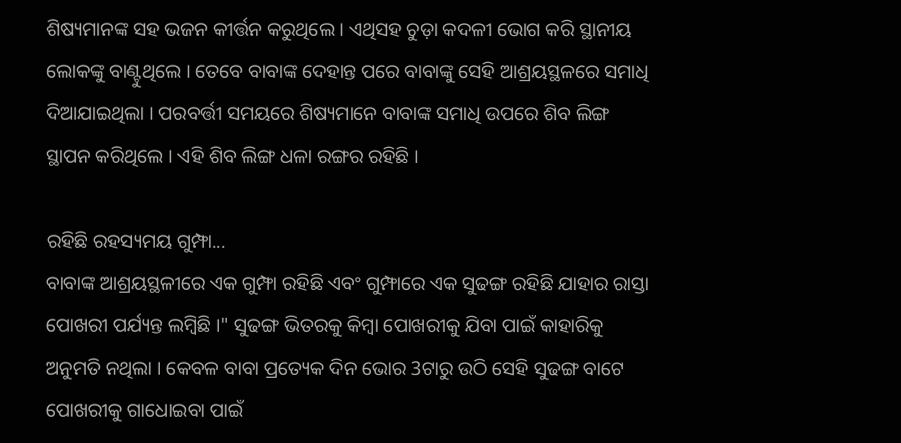ଶିଷ୍ୟମାନଙ୍କ ସହ ଭଜନ କୀର୍ତ୍ତନ କରୁଥିଲେ । ଏଥିସହ ଚୁଡ଼ା କଦଳୀ ଭୋଗ କରି ସ୍ଥାନୀୟ ଲୋକଙ୍କୁ ବାଣ୍ଟୁଥିଲେ । ତେବେ ବାବାଙ୍କ ଦେହାନ୍ତ ପରେ ବାବାଙ୍କୁ ସେହି ଆଶ୍ରୟସ୍ଥଳରେ ସମାଧି ଦିଆଯାଇଥିଲା । ପରବର୍ତ୍ତୀ ସମୟରେ ଶିଷ୍ୟମାନେ ବାବାଙ୍କ ସମାଧି ଉପରେ ଶିବ ଲିଙ୍ଗ ସ୍ଥାପନ କରିଥିଲେ । ଏହି ଶିବ ଲିଙ୍ଗ ଧଳା ରଙ୍ଗର ରହିଛି ।

ରହିଛି ରହସ୍ୟମୟ ଗୁମ୍ଫା...
ବାବାଙ୍କ ଆଶ୍ରୟସ୍ଥଳୀରେ ଏକ ଗୁମ୍ଫା ରହିଛି ଏବଂ ଗୁମ୍ଫାରେ ଏକ ସୁଢଙ୍ଗ ରହିଛି ଯାହାର ରାସ୍ତା ପୋଖରୀ ପର୍ଯ୍ୟନ୍ତ ଲମ୍ବିଛି ।" ସୁଢଙ୍ଗ ଭିତରକୁ କିମ୍ବା ପୋଖରୀକୁ ଯିବା ପାଇଁ କାହାରିକୁ ଅନୁମତି ନଥିଲା । କେବଳ ବାବା ପ୍ରତ୍ୟେକ ଦିନ ଭୋର 3ଟାରୁ ଉଠି ସେହି ସୁଢଙ୍ଗ ବାଟେ ପୋଖରୀକୁ ଗାଧୋଇବା ପାଇଁ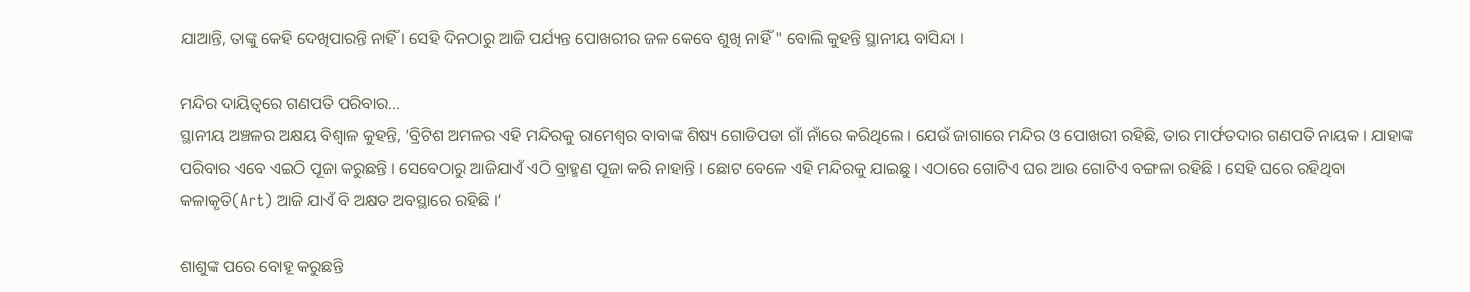ଯାଆନ୍ତି, ତାଙ୍କୁ କେହି ଦେଖିପାରନ୍ତି ନାହିଁ । ସେହି ଦିନଠାରୁ ଆଜି ପର୍ଯ୍ୟନ୍ତ ପୋଖରୀର ଜଳ କେବେ ଶୁଖି ନାହିଁ " ବୋଲି କୁହନ୍ତି ସ୍ଥାନୀୟ ବାସିନ୍ଦା ।

ମନ୍ଦିର ଦାୟିତ୍ବରେ ଗଣପତି ପରିବାର...
ସ୍ଥାନୀୟ ଅଞ୍ଚଳର ଅକ୍ଷୟ ବିଶ୍ୱାଳ କୁହନ୍ତି, ‘ବ୍ରିଟିଶ ଅମଳର ଏହି ମନ୍ଦିରକୁ ରାମେଶ୍ବର ବାବାଙ୍କ ଶିଷ୍ୟ ଗୋଡିପଡା ଗାଁ ନାଁରେ କରିଥିଲେ । ଯେଉଁ ଜାଗାରେ ମନ୍ଦିର ଓ ପୋଖରୀ ରହିଛି, ତାର ମାର୍ଫତଦାର ଗଣପତି ନାୟକ । ଯାହାଙ୍କ ପରିବାର ଏବେ ଏଇଠି ପୂଜା କରୁଛନ୍ତି । ସେବେଠାରୁ ଆଜିଯାଏଁ ଏଠି ବ୍ରାହ୍ମଣ ପୂଜା କରି ନାହାନ୍ତି । ଛୋଟ ବେଳେ ଏହି ମନ୍ଦିରକୁ ଯାଇଛୁ । ଏଠାରେ ଗୋଟିଏ ଘର ଆଉ ଗୋଟିଏ ବଙ୍ଗଳା ରହିଛି । ସେହି ଘରେ ରହିଥିବା କଳାକୃତି(Art) ଆଜି ଯାଏଁ ବି ଅକ୍ଷତ ଅବସ୍ଥାରେ ରହିଛି ।’

ଶାଶୁଙ୍କ ପରେ ବୋହୂ କରୁଛନ୍ତି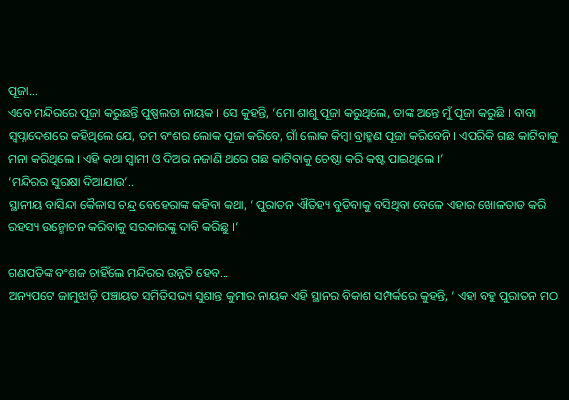ପୂଜା...
ଏବେ ମନ୍ଦିରରେ ପୂଜା କରୁଛନ୍ତି ପୁଷ୍ପଲତା ନାୟକ । ସେ କୁହନ୍ତି, ‘ମୋ ଶାଶୁ ପୂଜା କରୁଥିଲେ, ତାଙ୍କ ଅନ୍ତେ ମୁଁ ପୂଜା କରୁଛି । ବାବା ସ୍ବପ୍ନାଦେଶରେ କହିଥିଲେ ଯେ, ତମ ବଂଶର ଲୋକ ପୂଜା କରିବେ, ଗାଁ ଲୋକ କିମ୍ବା ବ୍ରାହ୍ମଣ ପୂଜା କରିବେନି । ଏପରିକି ଗଛ କାଟିବାକୁ ମନା କରିଥିଲେ । ଏହି କଥା ସ୍ବାମୀ ଓ ଦିଅର ନଜାଣି ଥରେ ଗଛ କାଟିବାକୁ ଚେଷ୍ଠା କରି କଷ୍ଟ ପାଇଥିଲେ ।’
‘ମନ୍ଦିରର ସୁରକ୍ଷା ଦିଆଯାଉ’..
ସ୍ଥାନୀୟ ବାସିନ୍ଦା କୈଳାସ ଚନ୍ଦ୍ର ବେହେରାଙ୍କ କହିବା କଥା, ‘ ପୁରାତନ ଐତିହ୍ୟ ବୁଡିବାକୁ ବସିଥିବା ବେଳେ ଏହାର ଖୋଳତାଡ କରି ରହସ୍ୟ ଉନ୍ମୋଚନ କରିବାକୁ ସରକାରଙ୍କୁ ଦାବି କରିଛୁ ।’

ଗଣପତିଙ୍କ ବଂଶଜ ଚାହିଁଲେ ମନ୍ଦିରର ଉନ୍ନତି ହେବ...
ଅନ୍ୟପଟେ ଜାମୁଝାଡ଼ି ପଞ୍ଚାୟତ ସମିତିସଭ୍ୟ ସୁଶାନ୍ତ କୁମାର ନାୟକ ଏହି ସ୍ଥାନର ବିକାଶ ସମ୍ପର୍କରେ କୁହନ୍ତି, ‘ ଏହା ବହୁ ପୁରାତନ ମଠ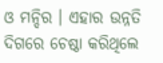ଓ ମନ୍ଦିର । ଏହାର ଉନ୍ନତି ଦିଗରେ ଚେଷ୍ଠା କରିଥିଲେ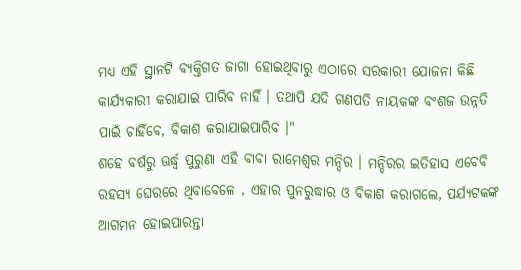ମଧ୍ୟ ଏହି ସ୍ଥାନଟି ବ୍ୟକ୍ତିଗତ ଜାଗା ହୋଇଥିବାରୁ ଏଠାରେ ସରକାରୀ ଯୋଜନା କିଛି କାର୍ଯ୍ୟକାରୀ କରାଯାଇ ପାରିବ ନାହିଁ । ତଥାପି ଯଦି ଗଣପତି ନାୟକଙ୍କ ବଂଶଜ ଉନ୍ନତି ପାଇଁ ଚାହିଁବେ, ବିକାଶ କରାଯାଇପାରିବ ।"
ଶହେ ବର୍ଷରୁ ଊର୍ଦ୍ଧ୍ବ ପୁରୁଣା ଏହି ବାବା ରାମେଶ୍ବର ମନ୍ଦିର । ମନ୍ଦିରର ଇତିହାସ ଏବେବି ରହସ୍ୟ ଘେରରେ ଥିବାବେଳେ , ଏହାର ପୁନରୁଦ୍ଧାର ଓ ବିକାଶ କରାଗଲେ, ପର୍ଯ୍ୟଟକଙ୍କ ଆଗମନ ହୋଇପାରନ୍ତା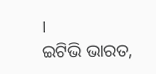।
ଇଟିଭି ଭାରତ,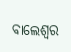ବାଲେଶ୍ବର